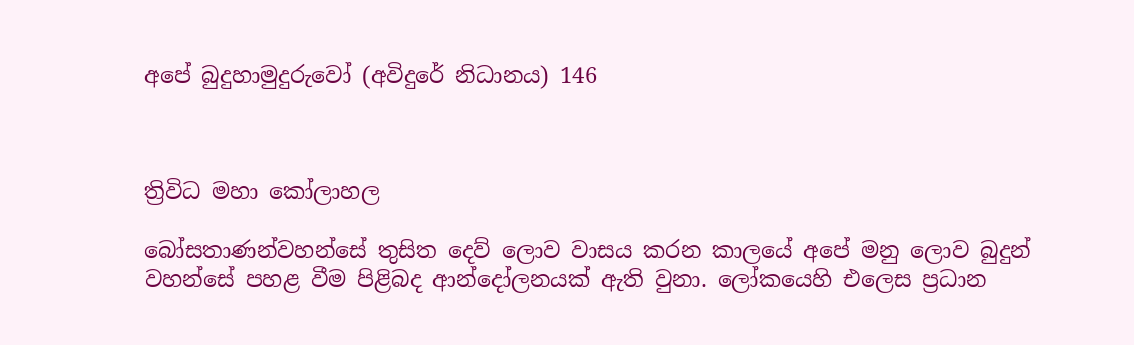අපේ බුදුහාමුදුරුවෝ (අවිදුරේ නිධානය) 146



ත්‍රිවිධ මහා කෝලාහල

බෝසතාණන්වහන්සේ තුසිත දෙව් ලොව වාසය කරන කාලයේ අපේ මනු ලොව බුදුන් වහන්සේ පහළ වීම පිළිබද ආන්දෝලනයක් ඇති වුනා. ලෝකයෙහි එලෙස ප්‍රධාන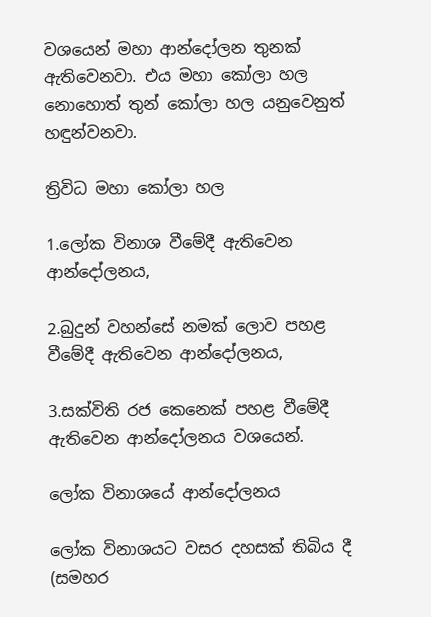වශයෙන් මහා ආන්දෝලන තුනක් ඇතිවෙනවා. එය මහා කෝලා හල නොහොත් තුන් කෝලා හල යනුවෙනුත් හඳුන්වනවා.

ත්‍රිවිධ මහා කෝලා හල

1.ලෝක විනාශ වීමේදී ඇතිවෙන ආන්දෝලනය,

2.බුදුන් වහන්සේ නමක් ලොව පහළ වීමේදී ඇතිවෙන ආන්දෝලනය,

3.සක්විති රජ කෙනෙක් පහළ වීමේදී ඇතිවෙන ආන්දෝලනය වශයෙන්.

ලෝක විනාශයේ ආන්දෝලනය

ලෝක විනාශයට වසර දහසක් තිබිය දී (සමහර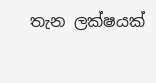තැන ලක්ෂයක්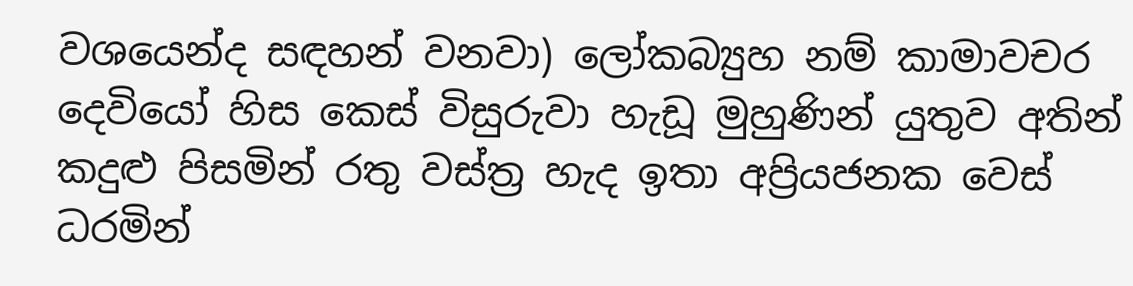වශයෙන්ද සඳහන් වනවා) ලෝකබ්‍යුහ නම් කාමාවචර දෙවියෝ හිස කෙස් විසුරුවා හැඩූ මුහුණින් යුතුව අතින් කදුළු පිසමින් රතු වස්ත්‍ර හැද ඉතා අප්‍රියජනක වෙස් ධරමින්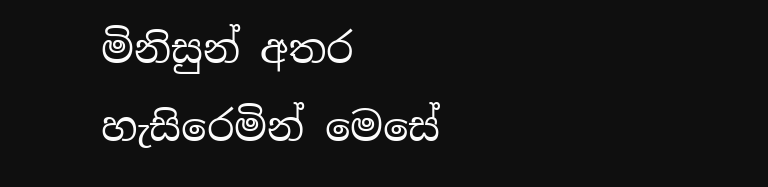මිනිසුන් අතර හැසිරෙමින් මෙසේ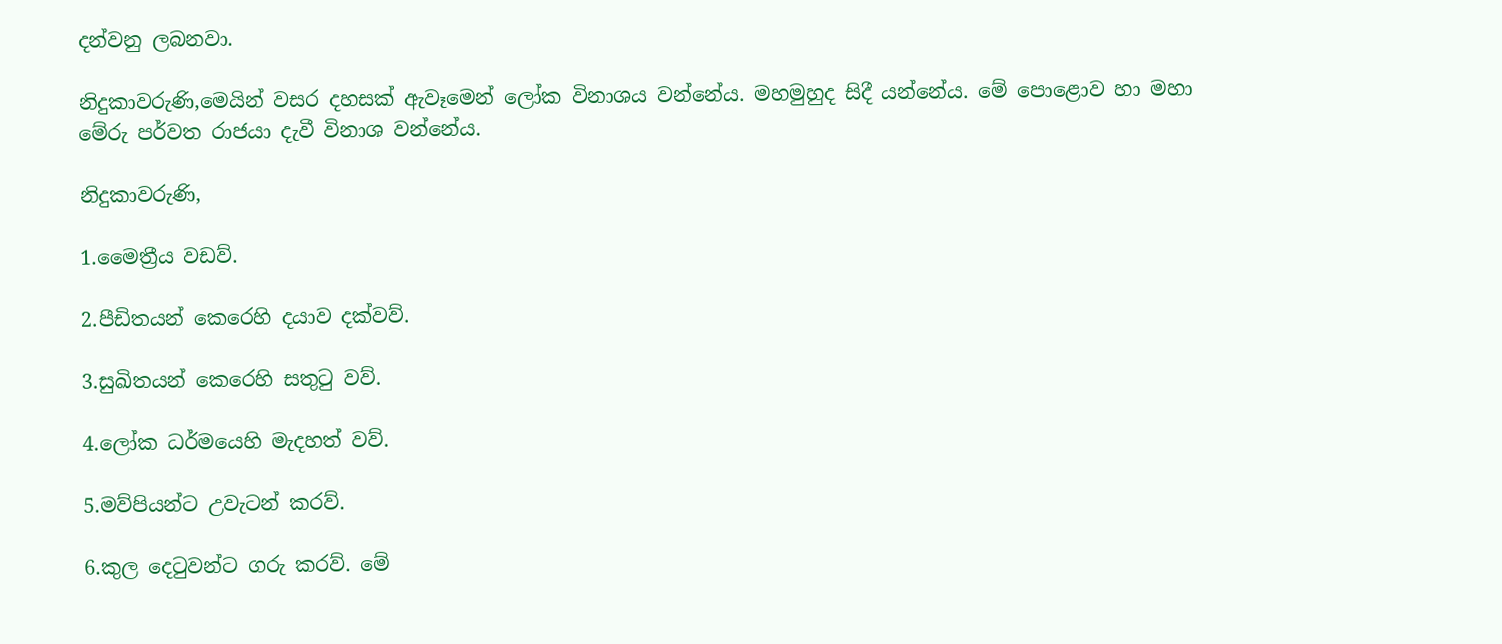දන්වනු ලබනවා.

නිදුකාවරුණි,මෙයින් වසර දහසක් ඇවෑමෙන් ලෝක විනාශය වන්නේය. මහමුහුද සිදී යන්නේය. මේ පොළොව හා මහා මේරු පර්වත රාජයා දැවී විනාශ වන්නේය.

නිදුකාවරුණි,

1.මෛත්‍රීය වඩව්.

2.පීඩිතයන් කෙරෙහි දයාව දක්වව්.

3.සුඛිතයන් කෙරෙහි සතුටු වව්.

4.ලෝක ධර්මයෙහි මැදහත් වව්.

5.මව්පියන්ට උවැටන් කරව්.

6.කුල දෙටුවන්ට ගරු කරව්. මේ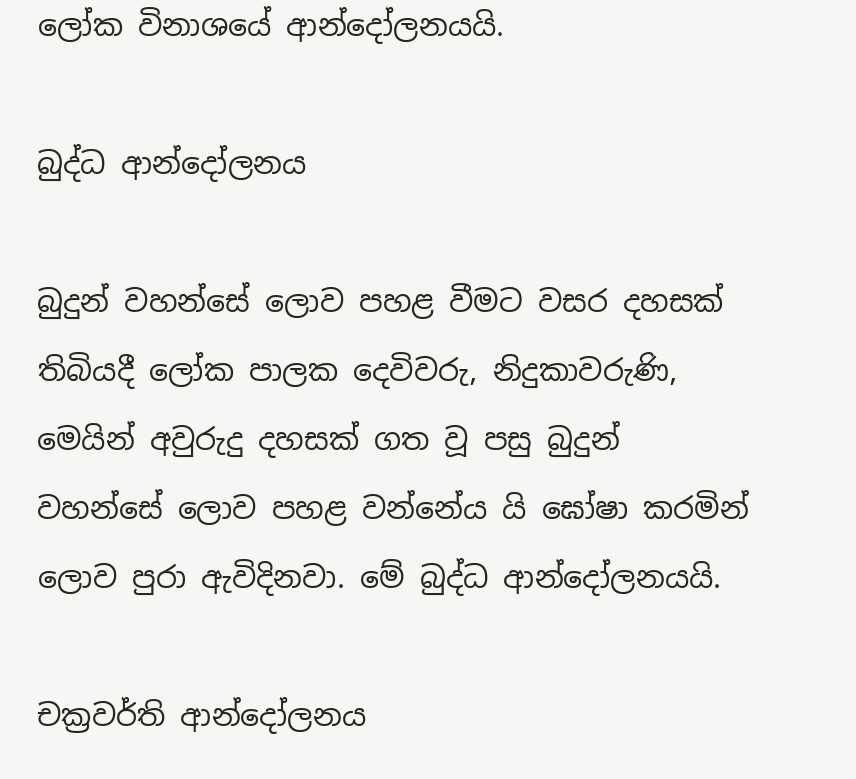ලෝක විනාශයේ ආන්දෝලනයයි.

බුද්ධ ආන්දෝලනය

බුදුන් වහන්සේ ලොව පහළ වීමට වසර දහසක් තිබියදී ලෝක පාලක දෙවිවරු, නිදුකාවරුණි, මෙයින් අවුරුදු දහසක් ගත වූ පසු බුදුන් වහන්සේ ලොව පහළ වන්නේය යි ඝෝෂා කරමින් ලොව පුරා ඇවිදිනවා. මේ බුද්ධ ආන්දෝලනයයි.

චක්‍රවර්ති ආන්දෝලනය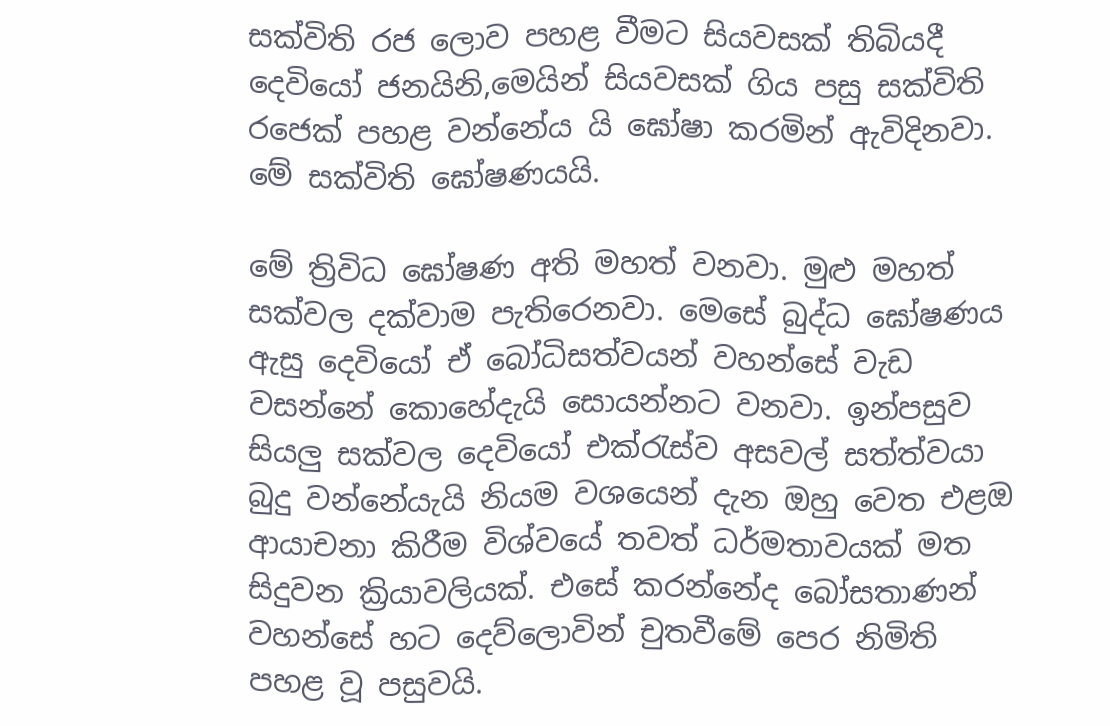සක්විති රජ ලොව පහළ වීමට සියවසක් තිබියදී දෙවියෝ ජනයිනි,මෙයින් සියවසක් ගිය පසු සක්විති රජෙක් පහළ වන්නේය යි ඝෝෂා කරමින් ඇවිදිනවා. මේ සක්විති ඝෝෂණයයි.

මේ ත්‍රිවිධ ඝෝෂණ අති මහත් වනවා. මුළු මහත් සක්වල දක්වාම පැතිරෙනවා. මෙසේ බුද්ධ ඝෝෂණය ඇසු දෙවියෝ ඒ බෝධිසත්වයන් වහන්සේ වැඩ වසන්නේ කොහේදැයි සොයන්නට වනවා. ඉන්පසුව සියලු සක්වල දෙවියෝ එක්රැස්ව අසවල් සත්ත්වයා බුදු වන්නේයැයි නියම වශයෙන් දැන ඔහු වෙත එළඔ ආයාචනා කිරීම විශ්වයේ තවත් ධර්මතාවයක් මත සිදුවන ක්‍රියාවලියක්. එසේ කරන්නේද බෝසතාණන් වහන්සේ හට දෙව්ලොවින් චුතවීමේ පෙර නිමිති පහළ වූ පසුවයි.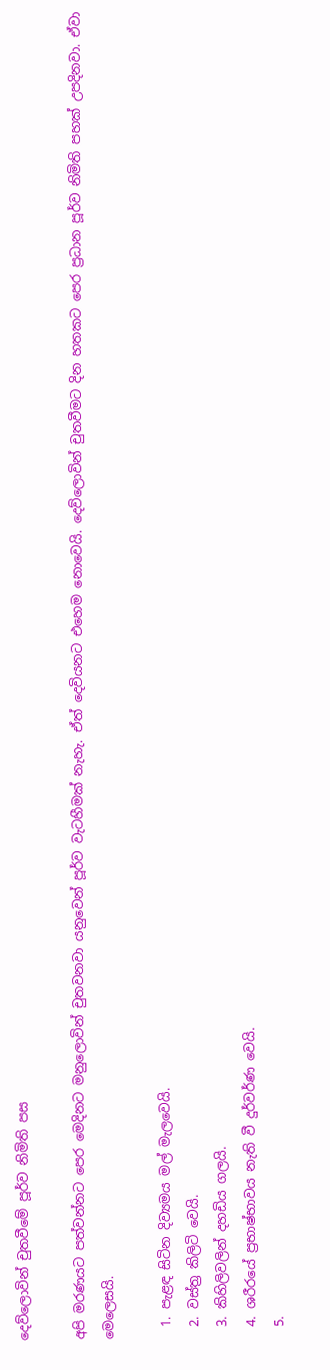දෙව්ලොවින් චුතවීමේ පූර්ව නිමිති පස

අපි මරණයට පත්වන්නට පෙර මෙදිනට මනුලොවින් චුතවනවා යනුවෙන් පූර්ව වැටහීමක් නැහැ. ඒත් දෙවියනට එහෙම නොවෙයි. දෙව්ලොවින් චුතවීමට දින හතකට පෙර ප්‍රධාන පූර්ව නිමිති පහක් උපදිනවා. ඒවා මෙලෙසයි.

  1. පැළඳ සිටින දිව්‍යමය මල් මැලවෙයි.
  2. වස්ත්‍ර කිලිටි වෙයි.
  3. කිහිලිවලින් දහඩිය ගලයි.
  4. ශරීරයේ ප්‍රභාෂ්භාවය නැති වී දුර්වර්ණ වෙයි.
  5.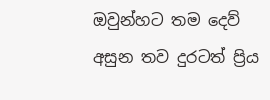ඔවුන්හට තම දෙව් අසුන තව දුරටත් ප්‍රිය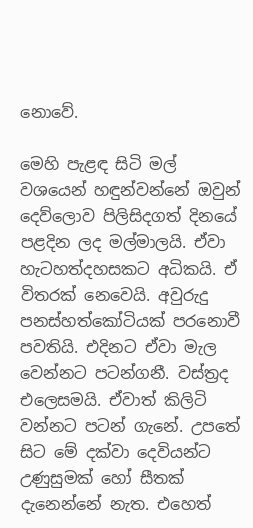නොවේ.

මෙහි පැළඳ සිටි මල් වශයෙන් හඳුන්වන්නේ ඔවුන් දෙව්ලොව පිලිසිදගත් දිනයේ පළදින ලද මල්මාලයි. ඒවා හැටහත්දහසකට අධිකයි. ඒ විතරක් නෙවෙයි. අවුරුදු පනස්හත්කෝටියක් පරනොවී පවතියි. එදිනට ඒවා මැල වෙන්නට පටන්ගනී. වස්ත්‍රද එලෙසමයි. ඒවාත් කිලිටි වන්නට පටන් ගැනේ. උපතේ සිට මේ දක්වා දෙවියන්ට උණුසුමක් හෝ සීතක් දැනෙන්නේ නැත. එහෙත්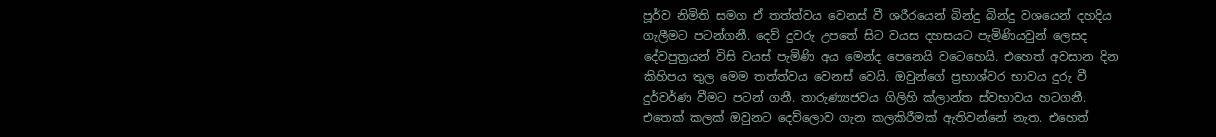පූර්ව නිමිති සමග ඒ තත්ත්වය වෙනස් වී ශරීරයෙන් බින්දු බින්දු වශයෙන් දහදිය ගැලීමට පටන්ගනී. දෙව් දුවරු උපතේ සිට වයස දහසයට පැමිණියවුන් ලෙසද දේවපුත්‍රයන් විසි වයස් පැමිණි අය මෙන්ද පෙනෙයි වටෙහෙයි. එහෙත් අවසාන දින කිහිපය තුල මෙම තත්ත්වය වෙනස් වෙයි. ඔවුන්ගේ ප්‍රභාශ්වර භාවය දුරු වී දුර්වර්ණ වීමට පටන් ගනී. තාරුණ්‍යජවය ගිලිහි ක්ලාන්ත ස්වභාවය හටගනී. එතෙක් කලක් ඔවුනට දෙව්ලොව ගැන කලකිරීමක් ඇතිවන්නේ නැත. එහෙත්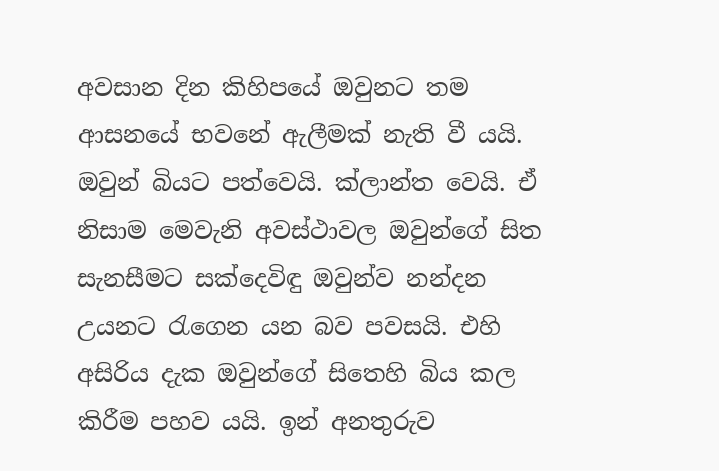අවසාන දින කිහිපයේ ඔවුනට තම ආසනයේ භවනේ ඇලීමක් නැති වී යයි. ඔවුන් බියට පත්වෙයි. ක්ලාන්ත වෙයි. ඒ නිසාම මෙවැනි අවස්ථාවල ඔවුන්ගේ සිත සැනසීමට සක්දෙවිඳු ඔවුන්ව නන්දන උයනට රැගෙන යන බව පවසයි. එහි අසිරිය දැක ඔවුන්ගේ සිතෙහි බිය කල කිරීම පහව යයි. ඉන් අනතුරුව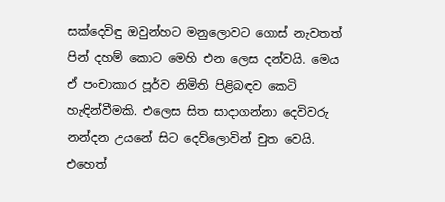සක්දෙවිඳු ඔවුන්හට මනුලොවට ගොස් නැවතත් පින් දහම් කොට මෙහි එන ලෙස දන්වයි. මෙය ඒ පංචාකාර පූර්ව නිමිති පිළිබඳව කෙටි හැඳින්වීමකි. එලෙස සිත සාදාගන්නා දෙවිවරු නන්දන උයනේ සිට දෙව්ලොවින් චුත වෙයි. එහෙත්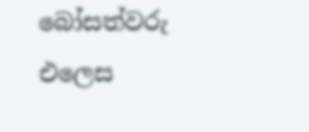බෝසත්වරු එලෙස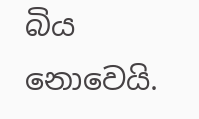බිය නොවෙයි.